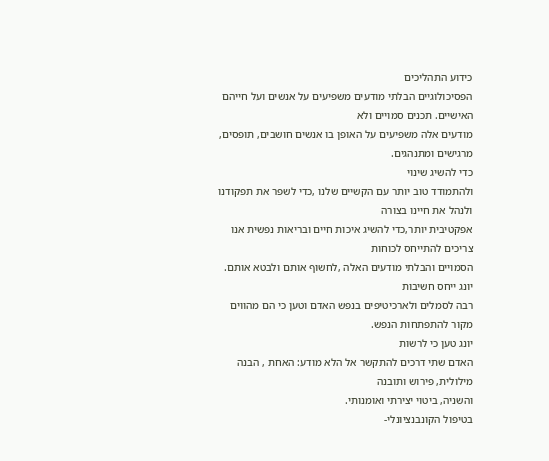כידוע התהליכים
הפסיכולוגיים הבלתי מודעים משפיעים על אנשים ועל חייהם האישיים. תכנים סמויים ולא
מודעים אלה משפיעים על האופן בו אנשים חושבים, תופסים, מרגישים ומתנהגים.
כדי להשיג שינוי
ולהתמודד טוב יותר עם הקשיים שלנו ,כדי לשפר את תפקודנו ולנהל את חיינו בצורה
אפקטיבית יותר,כדי להשיג איכות חיים ובריאות נפשית אנו צריכים להתייחס לכוחות
הסמויים והבלתי מודעים האלה ,לחשוף אותם ולבטא אותם.
יונג ייחס חשיבות
רבה לסמלים ולארכיטיפים בנפש האדם וטען כי הם מהווים מקור להתפתחות הנפש.
יונג טען כי לרשות
האדם שתי דרכים להתקשר אל הלא מודע: האחת , הבנה מילולית, פירוש ותובנה
והשניה, ביטוי יצירתי ואומנותי.
בטיפול הקונבנציונלי-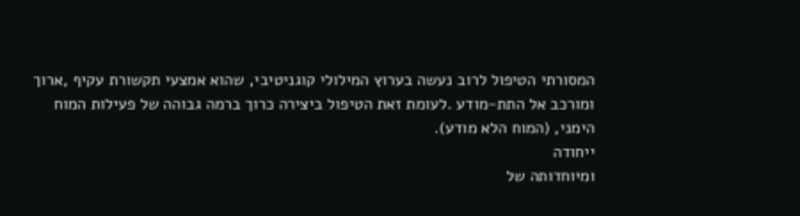המסורתי הטיפול לרוב נעשה בערוץ המילולי קוגניטיבי, שהוא אמצעי תקשורת עקיף ,ארוך
ומורכב אל התת-מודע .לעומת זאת הטיפול ביצירה כרוך ברמה גבוהה של פעילות המוח
הימני, (המוח הלא מודע).
ייחודה
ומיוחדותה של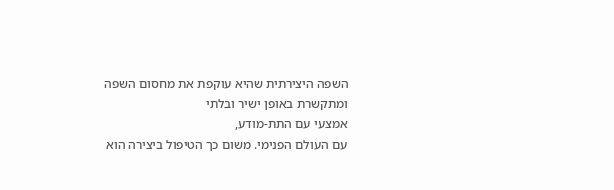השפה היצירתית שהיא עוקפת את מחסום השפה ומתקשרת באופן ישיר ובלתי
אמצעי עם התת-מודע,
עם העולם הפנימי. משום כך הטיפול ביצירה הוא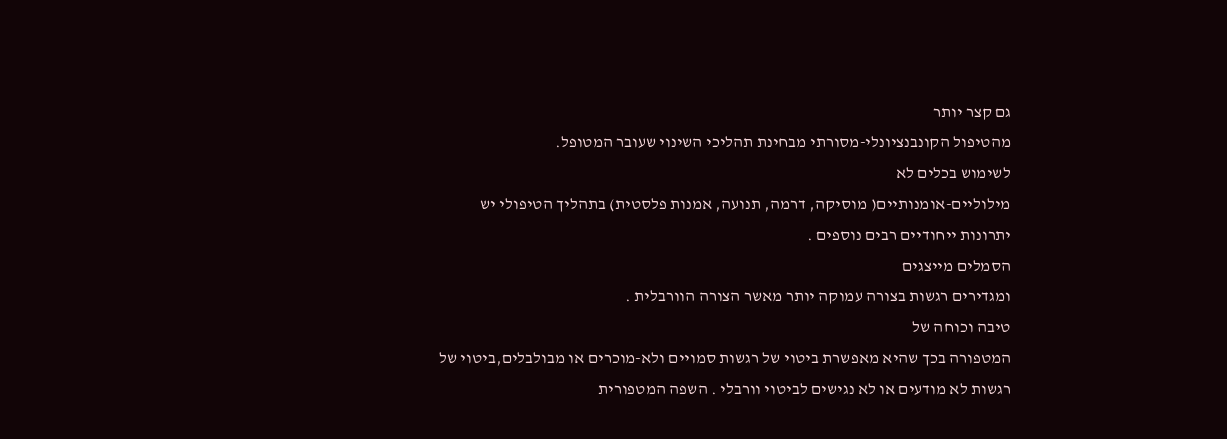גם קצר יותר
מהטיפול הקונבנציונלי-מסורתי מבחינת תהליכי השינוי שעובר המטופל.
לשימוש בכלים לא
מילוליים-אומנותיים( מוסיקה, דרמה, תנועה, אמנות פלסטית) בתהליך הטיפולי יש
יתרונות ייחודיים רבים נוספים .
הסמלים מייצגים
ומגדירים רגשות בצורה עמוקה יותר מאשר הצורה הוורבלית .
טיבה וכוחה של
המטפורה בכך שהיא מאפשרת ביטוי של רגשות סמויים ולא-מוכרים או מבולבלים,ביטוי של
רגשות לא מודעים או לא נגישים לביטוי וורבלי . השפה המטפורית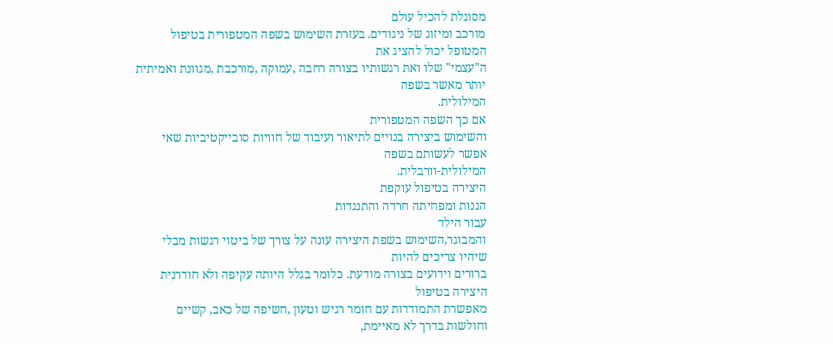מסוגלת להכיל עולם
מורכב ומיזוג של ניגודים. בעזרת השימוש בשפה המטפורית בטיפול המטופל יכול להציג את
ה"עצמי" שלו ואת רגשותיו בצורה רחבה ,עמוקה ,מורכבת ,מגוונת ואמיתית יותר מאשר בשפה
המילולית.
אם כך השפה המטפורית
והשימוש ביצירה בנויים לתיאור ועיבוד של חוויות סובייקטיביות שאי אפשר לעשותם בשפה
המילולית-וורבלית.
היצירה בטיפול עוקפת
הגנות ומפחיתה חרדה והתנגדות
עבור הילד
והמבוגר,השימוש בשפת היצירה עונה על צורך של ביטוי רגשות מבלי שיהיו צריכים להיות
ברורים וידועים בצורה מודעת. כלומר בגלל היותה עקיפה ולא חודרנית היצירה בטיפול
מאפשרת התמודדות עם חומר רגיש וטעון ,חשיפה של כאב, קשיים וחולשות בדרך לא מאיימת,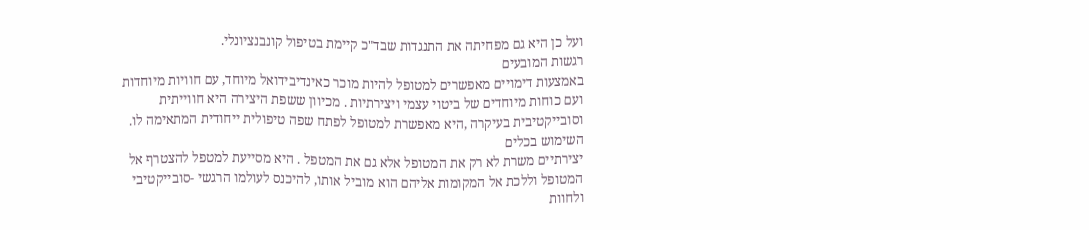ועל כן היא גם מפחיתה את התנגדות שבד"כ קיימת בטיפול קונבנציונלי.
רגשות המובעים
באמצעות דימויים מאפשרים למטופל להיות מוכר כאינדיבידואל מיוחד, עם חוויות מיוחדות
ועם כוחות מיוחדים של ביטוי עצמי ויצירתיות . מכיוון ששפת היצירה היא חווייתית
וסובייקטיבית בעיקרה ,היא מאפשרת למטופל לפתח שפה טיפולית ייחודית המתאימה לו.
השימוש בכלים
יצירתיים משרת לא רק את המטופל אלא גם את המטפל . היא מסייעת למטפל להצטרף אל
המטופל וללכת אל המקומות אליהם הוא מוביל אותו, להיכנס לעולמו הרגשי -סובייקטיבי
ולחוות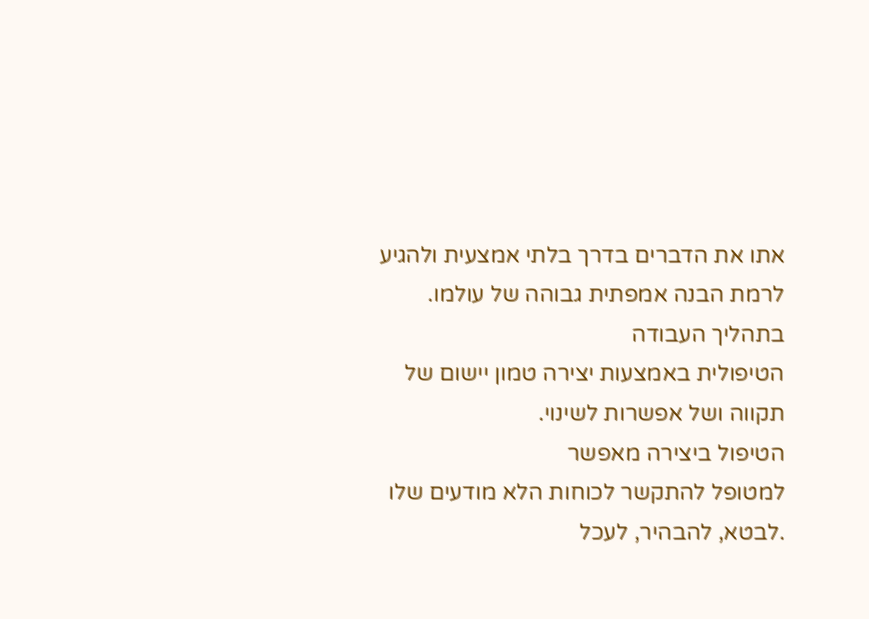אתו את הדברים בדרך בלתי אמצעית ולהגיע לרמת הבנה אמפתית גבוהה של עולמו.
בתהליך העבודה
הטיפולית באמצעות יצירה טמון יישום של תקווה ושל אפשרות לשינוי.
הטיפול ביצירה מאפשר
למטופל להתקשר לכוחות הלא מודעים שלו .לבטא, להבהיר, לעכל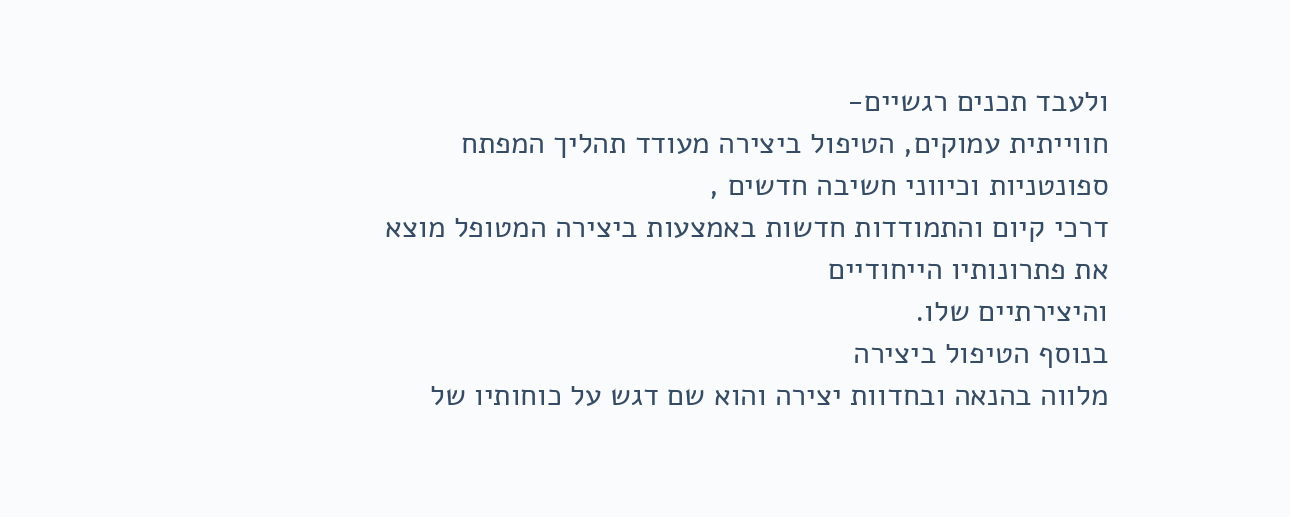ולעבד תכנים רגשיים-
חווייתית עמוקים, הטיפול ביצירה מעודד תהליך המפתח ספונטניות וכיווני חשיבה חדשים ,
דרכי קיום והתמודדות חדשות באמצעות ביצירה המטופל מוצא את פתרונותיו הייחודיים
והיצירתיים שלו.
בנוסף הטיפול ביצירה
מלווה בהנאה ובחדוות יצירה והוא שם דגש על כוחותיו של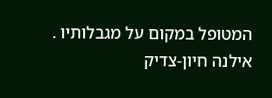המטופל במקום על מגבלותיו .
אילנה חיון-צדיק